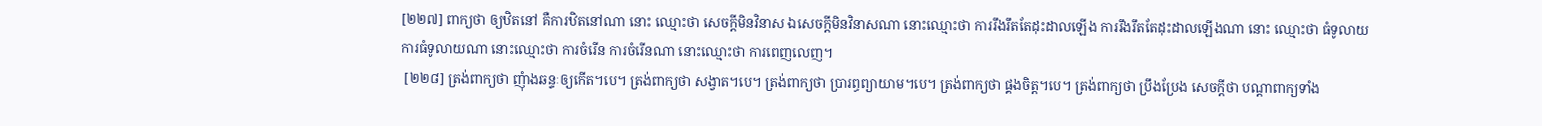[២២៧] ពាក្យថា ឲ្យឋិតនៅ គឺការឋិតនៅណា នោះ ឈ្មោះថា សេចក្តីមិនវិនាស ឯសេចក្តីមិនវិនាសណា នោះឈ្មោះថា ការរឹងរឹតតែដុះដាលឡើង ការរឹងរឹតតែដុះដាលឡើងណា នោះ ឈ្មោះថា ធំទូលាយ ការធំទូលាយណា នោះឈ្មោះថា ការចំរើន ការចំរើនណា នោះឈ្មោះថា ការពេញលេញ។
 [២២៨] ត្រង់ពាក្យថា ញុំាងឆន្ទៈឲ្យកើត។បេ។ ត្រង់ពាក្យថា សង្វាត។បេ។ ត្រង់ពាក្យថា ប្រារព្ធព្យាយាម។បេ។ ត្រង់ពាក្យថា ផ្គងចិត្ត។បេ។ ត្រង់ពាក្យថា ប្រឹងប្រែង សេចក្តីថា បណ្តាពាក្យទាំង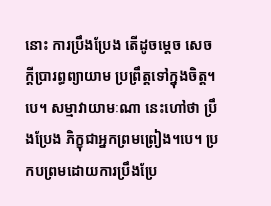នោះ ការប្រឹងប្រែង តើដូចម្តេច សេចក្តីប្រារព្ធព្យាយាម ប្រព្រឹត្តទៅក្នុងចិត្ត។បេ។ សម្មាវាយាមៈណា នេះហៅថា ប្រឹងប្រែង ភិក្ខុជាអ្នកព្រមព្រៀង។បេ។ ប្រកបព្រមដោយការប្រឹងប្រែ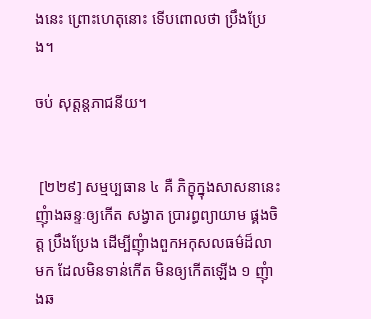ងនេះ ព្រោះហេតុនោះ ទើបពោលថា ប្រឹងប្រែង។

ចប់ សុត្តន្តភាជនីយ។


 [២២៩] សម្មប្បធាន ៤ គឺ ភិក្ខុក្នុងសាសនានេះ ញុំាងឆន្ទៈឲ្យកើត សង្វាត ប្រារព្ធព្យាយាម ផ្គងចិត្ត ប្រឹងប្រែង ដើម្បីញុំាងពួកអកុសលធម៌ដ៏លាមក ដែលមិនទាន់កើត មិនឲ្យកើតឡើង ១ ញុំាងឆ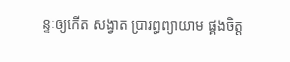ន្ទៈឲ្យកើត សង្វាត ប្រារព្ធព្យាយាម ផ្គងចិត្ត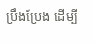ប្រឹងប្រែង ដើម្បី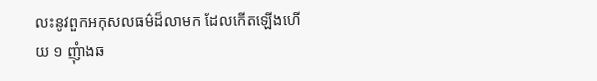លះនូវពួកអកុសលធម៌ដ៏លាមក ដែលកើតឡើងហើយ ១ ញុំាងឆ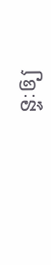ន្ទៈឲ្យ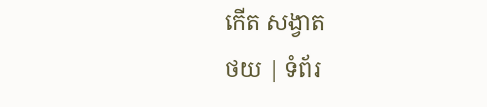កើត សង្វាត
ថយ | ទំព័រ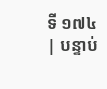ទី ១៧៤ | បន្ទាប់